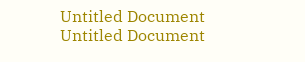Untitled Document
Untitled Document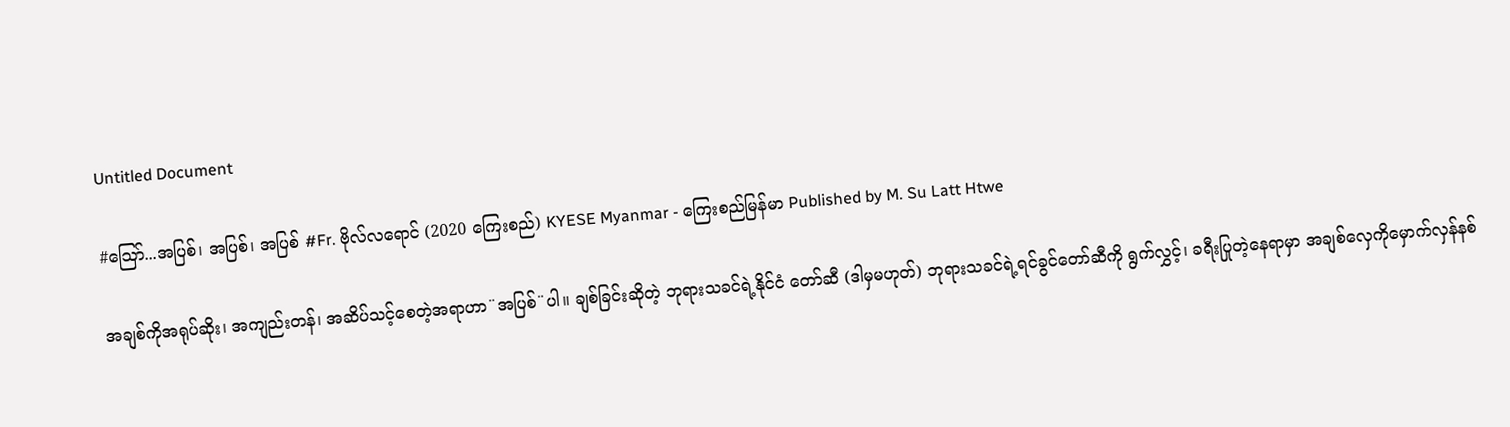Untitled Document

#သြော်...အပြစ်၊ အပြစ်၊ အပြစ် #Fr. ဗိုလ်လရောင် (2020 ကြေးစည်) KYESE Myanmar - ကြေးစည်မြန်မာ Published by M. Su Latt Htwe

အချစ်ကိုအရုပ်ဆိုး၊ အကျည်းတန်၊ အဆိပ်သင့်စေတဲ့အရာဟာ¨အပြစ်¨ပါ။ ချစ်ခြင်းဆိုတဲ့ ဘုရားသခင်ရဲ့နိုင်ငံ တော်ဆီ (ဒါမှမဟုတ်) ဘုရားသခင်ရဲ့ရင်ခွင်တော်ဆီကို ရွက်လွှင့်၊ ခရီးပြုတဲ့နေရာမှာ အချစ်လှေကိုမှောက်လှန်နစ်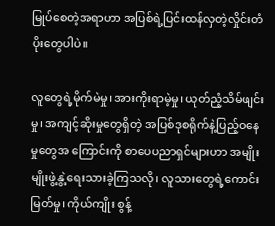မြုပ်စေတဲ့အရာဟာ အပြစ်ရဲ့ပြင်းထန်လှတဲ့လှိုင်းတံပိုးတွေပါပဲ။

လူတွေရဲ့မိုက်မဲမှု၊ အားကိုးရာမဲ့မှု၊ ယုတ်ညံ့သိမ်ဖျင်းမှု၊ အကျင့်ဆိုးမှုတွေရှိတဲ့ အပြစ်ဒုစရိုက်နဲ့ပြည့်ဝနေမှုတွေအ ကြောင်းကို စာပေပညာရှင်များဟာ အမျိုးမျိုးဖွဲ့နွဲ့ရေးသားခဲ့ကြသလို၊ လူသားတွေရဲ့ကောင်းမြတ်မှု၊ ကိုယ်ကျိုး စွန့်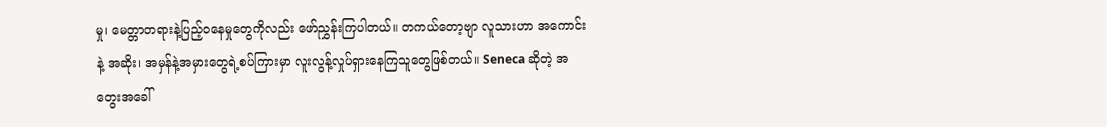မှု၊ မေတ္တာတရားနဲ့ပြည့်ဝနေမှုတွေကိုလည်း ဖော်ညွှန်းကြပါတယ်။ တကယ်တော့ဗျာ လူသားဟာ အကောင်းနဲ့ အဆိုး၊ အမှန်နဲ့အမှားတွေရဲ့စပ်ကြားမှာ လူးလွန့်လှုပ်ရှားနေကြသူတွေဖြစ်တယ်။ Seneca ဆိုတဲ့ အတွေးအခေါ်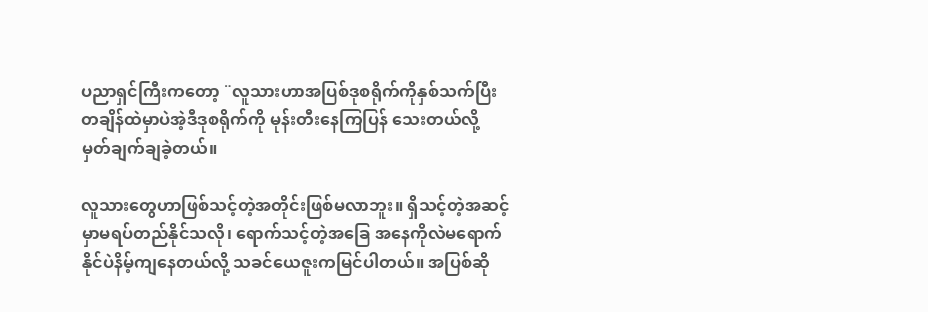ပညာရှင်ကြီးကတော့ ¨လူသားဟာအပြစ်ဒုစရိုက်ကိုနှစ်သက်ပြီး တချိန်ထဲမှာပဲအဲ့ဒီဒုစရိုက်ကို မုန်းတီးနေကြပြန် သေးတယ်လို့ မှတ်ချက်ချခဲ့တယ်။

လူသားတွေဟာဖြစ်သင့်တဲ့အတိုင်းဖြစ်မလာဘူး။ ရှိသင့်တဲ့အဆင့်မှာမရပ်တည်နိုင်သလို၊ ရောက်သင့်တဲ့အခြေ အနေကိုလဲမရောက်နိုင်ပဲနိမ့်ကျနေတယ်လို့ သခင်ယေဇူးကမြင်ပါတယ်။ အပြစ်ဆို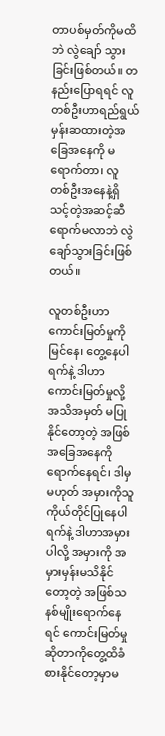တာပစ်မှတ်ကိုမထိဘဲ လွဲချော် သွားခြင်းဖြစ်တယ်။ တနည်းပြောရရင် လူတစ်ဦးဟာရည်ရွယ်မှန်းဆထားတဲ့အခြေအနေကို မရောက်တာ၊ လူ တစ်ဦးအနေနဲ့ရှိသင့်တဲ့အဆင့်ဆီရောက်မလာဘဲ လွဲချော်သွားခြင်းဖြစ်တယ်။

လူတစ်ဦးဟာ ကောင်းမြတ်မှုကို မြင်နေ၊ တွေ့နေပါရက်နဲ့ ဒါဟာကောင်းမြတ်မှုလို့ အသိအမှတ် မပြုနိုင်တော့တဲ့ အဖြစ်အခြေအနေကိုရောက်နေရင်၊ ဒါမှမဟုတ် အမှားကိုသူကိုယ်တိုင်ပြုနေပါရက်နဲ့ ဒါဟာအမှားပါလို့ အမှားကို အမှားမှန်းမသိနိုင်တော့တဲ့ အဖြစ်သနစ်မျိုးရောက်နေရင် ကောင်းမြတ်မှုဆိုတာကိုတွေ့ထိခံစားနိုင်တော့မှာမ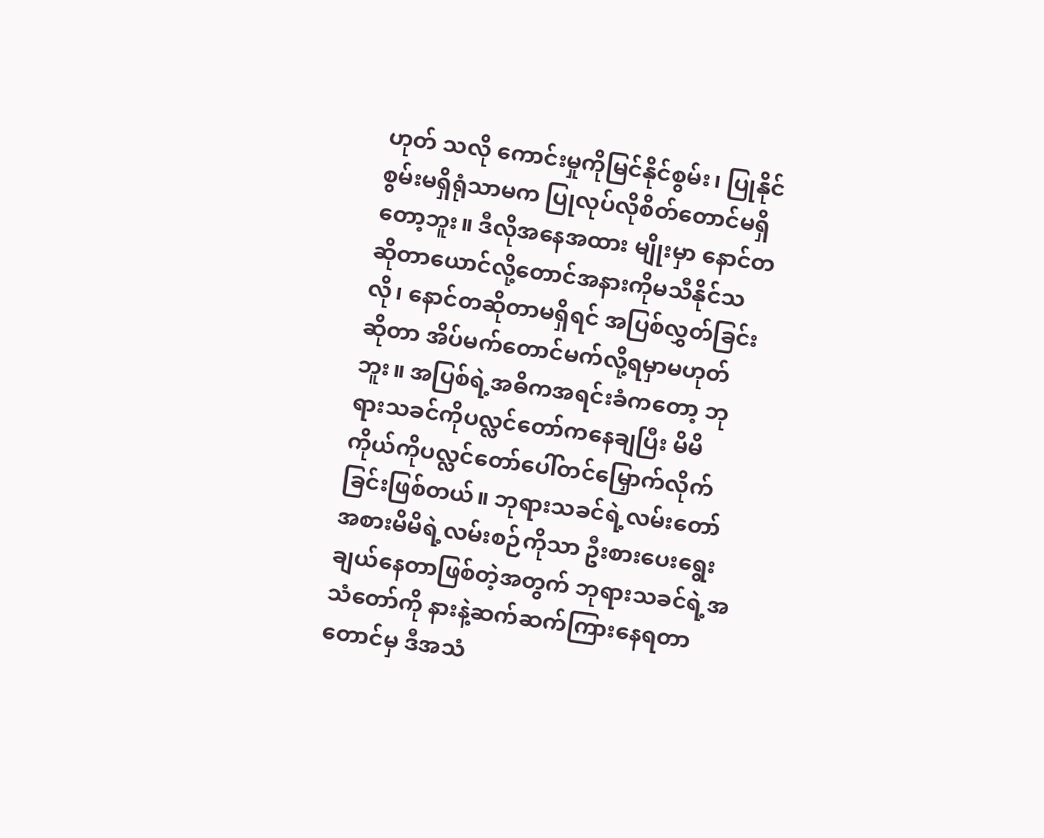ဟုတ် သလို ကောင်းမှုကိုမြင်နိုင်စွမ်း၊ ပြုနိုင်စွမ်းမရှိရုံသာမက ပြုလုပ်လိုစိတ်တောင်မရှိတော့ဘူး။ ဒီလိုအနေအထား မျိုးမှာ နောင်တဆိုတာယောင်လို့တောင်အနားကိုမသီနိုင်သလို၊ နောင်တဆိုတာမရှိရင် အပြစ်လွှတ်ခြင်းဆိုတာ အိပ်မက်တောင်မက်လို့ရမှာမဟုတ်ဘူး။ အပြစ်ရဲ့အဓိကအရင်းခံကတော့ ဘုရားသခင်ကိုပလ္လင်တော်ကနေချပြီး မိမိကိုယ်ကိုပလ္လင်တော်ပေါ်တင်မြှောက်လိုက်ခြင်းဖြစ်တယ်။ ဘုရားသခင်ရဲ့လမ်းတော်အစားမိမိရဲ့လမ်းစဉ်ကိုသာ ဦးစားပေးရွေးချယ်နေတာဖြစ်တဲ့အတွက် ဘုရားသခင်ရဲ့အသံတော်ကို နားနဲ့ဆက်ဆက်ကြားနေရတာတောင်မှ ဒီအသံ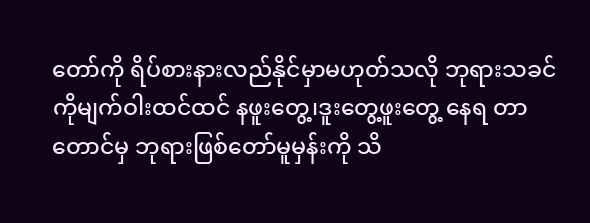တော်ကို ရိပ်စားနားလည်နိုင်မှာမဟုတ်သလို ဘုရားသခင်ကိုမျက်ဝါးထင်ထင် နဖူးတွေ့၊ဒူးတွေ့ဖူးတွေ့ နေရ တာတောင်မှ ဘုရားဖြစ်တော်မူမှန်းကို သိ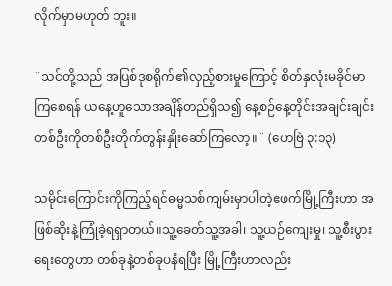လိုက်မှာမဟုတ် ဘူး။

¨သင်တို့သည် အပြစ်ဒုစရိုက်၏လှည့်စားမှုကြောင့် စိတ်နှလုံးမခိုင်မာကြစေရန် ယနေ့ဟူသောအချိန်တည်ရှိသ၍ နေ့စဉ်နေ့တိုင်းအချင်းချင်း တစ်ဦးကိုတစ်ဦးတိုက်တွန်းနှိုးဆော်ကြလော့။¨ (ဟေဗြဲ ၃:၁၃)

သမိုင်းကြောင်းကိုကြည့်ရင်ဓမ္မသစ်ကျမ်းမှာပါတဲ့ဧဖက်မြို့ကြီးဟာ အဖြစ်ဆိုးနဲ့ကြုံခဲ့ရရှာတယ်။သူ့ခေတ်သူ့အခါ၊ သူ့ယဉ်ကျေးမှု၊ သူ့စီးပွားရေးတွေဟာ တစ်ခုနဲ့တစ်ခုပနံရပြီး မြို့ကြီးဟာလည်း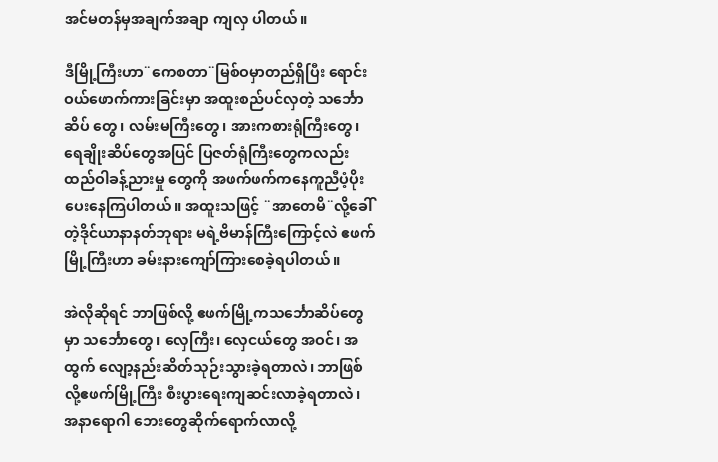အင်မတန်မှအချက်အချာ ကျလှ ပါတယ်။

ဒီမြို့ကြီးဟာ¨ကေစတာ¨မြစ်ဝမှာတည်ရှိပြီး ရောင်းဝယ်ဖောက်ကားခြင်းမှာ အထူးစည်ပင်လှတဲ့ သင်္ဘောဆိပ် တွေ၊ လမ်းမကြီးတွေ၊ အားကစားရုံကြီးတွေ၊ ရေချိုးဆိပ်တွေအပြင် ပြဇတ်ရုံကြီးတွေကလည်းထည်ဝါခန့်ညားမှု တွေကို အဖက်ဖက်ကနေကူညီပံ့ပိုးပေးနေကြပါတယ်။ အထူးသဖြင့် ¨အာတေမိ¨လို့ခေါ်တဲ့ဒိုင်ယာနာနတ်ဘုရား မရဲ့ဗိမာန်ကြီးကြောင့်လဲ ဧဖက်မြို့ကြီးဟာ ခမ်းနားကျော်ကြားစေခဲ့ရပါတယ်။

အဲလိုဆိုရင် ဘာဖြစ်လို့ ဧဖက်မြို့ကသင်္ဘောဆိပ်တွေမှာ သင်္ဘောတွေ၊ လှေကြီး၊ လှေငယ်တွေ အဝင်၊ အထွက် လျော့နည်းဆိတ်သုဉ်းသွားခဲ့ရတာလဲ၊ ဘာဖြစ်လို့ဧဖက်မြို့ကြီး စီးပွားရေးကျဆင်းလာခဲ့ရတာလဲ၊ အနာရောဂါ ဘေးတွေဆိုက်ရောက်လာလို့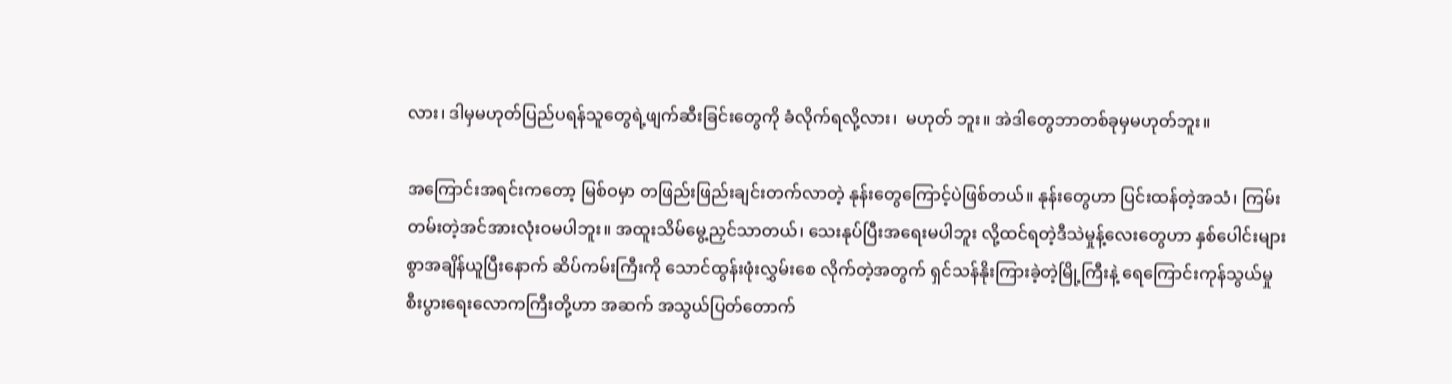လား၊ ဒါမှမဟုတ်ပြည်ပရန်သူတွေရဲ့ဖျက်ဆီးခြင်းတွေကို ခံလိုက်ရလို့လား၊  မဟုတ် ဘူး။ အဲဒါတွေဘာတစ်ခုမှမဟုတ်ဘူး။

အကြောင်းအရင်းကတော့ မြစ်ဝမှာ တဖြည်းဖြည်းချင်းတက်လာတဲ့ နုန်းတွေကြောင့်ပဲဖြစ်တယ်။ နုန်းတွေဟာ ပြင်းထန်တဲ့အသံ၊ ကြမ်းတမ်းတဲ့အင်အားလုံးဝမပါဘူး။ အထူးသိမ်မွေ့ညှင်သာတယ်၊ သေးနုပ်ပြီးအရေးမပါဘူး လို့ထင်ရတဲ့ဒီသဲမှုန့်လေးတွေဟာ နှစ်ပေါင်းများစွာအချိန်ယူပြီးနောက် ဆိပ်ကမ်းကြီးကို သောင်ထွန်းဖုံးလွှမ်းစေ လိုက်တဲ့အတွက် ရှင်သန်နိုးကြားခဲ့တဲ့မြို့ကြီးနဲ့ ရေကြောင်းကုန်သွယ်မှုစီးပွားရေးလောကကြီးတို့ဟာ အဆက် အသွယ်ပြတ်တောက်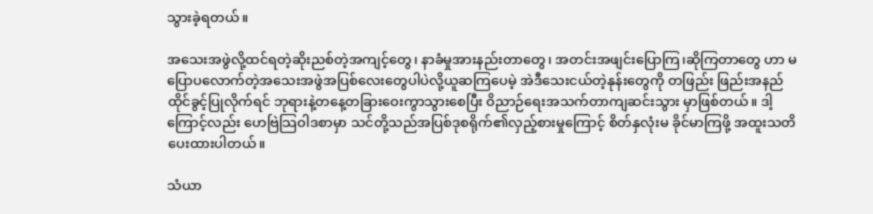သွားခဲ့ရတယ်။

အသေးအဖွဲလို့ထင်ရတဲ့ဆိုးညစ်တဲ့အကျင့်တွေ၊ နာခံမှုအားနည်းတာတွေ၊ အတင်းအဖျင်းပြောကြ၊ဆိုကြတာတွေ ဟာ မပြောပလောက်တဲ့အသေးအဖွဲအပြစ်လေးတွေပါပဲလို့ယူဆကြပေမဲ့ အဲဒီသေးငယ်တဲ့နုန်းတွေကို တဖြည်း ဖြည်းအနည်ထိုင်ခွင့်ပြုလိုက်ရင် ဘုရားနဲ့တနေ့တခြားဝေးကွာသွားစေပြီး ဝိညာဉ်ရေးအသက်တာကျဆင်းသွား မှာဖြစ်တယ်။ ဒါ့ကြောင့်လည်း ဟေဗြဲသြဝါဒစာမှာ သင်တို့သည်အပြစ်ဒုစရိုက်၏လှည့်စားမှုကြောင့် စိတ်နှလုံးမ ခိုင်မာကြဖို့ အထူးသတိပေးထားပါတယ်။

သံယာ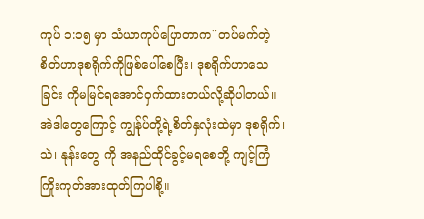ကုပ် ၁:၁၅ မှာ သံယာကုပ်ပြောတာက¨တပ်မက်တဲ့စိတ်ဟာဒုစရိုက်ကိုဖြစ်ပေါ်စေပြီး၊ ဒုစရိုက်ဟာသေခြင်း ကိုမမြင်ရအောင်ဝှက်ထားတယ်လို့ဆိုပါတယ်။ အဲဒါတွေကြောင့် ကျွန်ုပ်တို့ရဲ့စိတ်နှလုံးထဲမှာ ဒုစရိုက်၊သဲ၊ နုန်းတွေ ကို အနည်ထိုင်ခွင့်မရစေဘို့ ကျင့်ကြံကြိုးကုတ်အားထုတ်ကြပါစို့။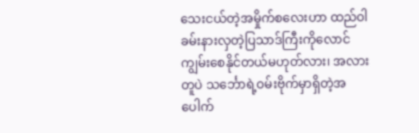သေးငယ်တဲ့အမှိုက်စလေးဟာ ထည်ဝါခမ်းနားလှတဲ့ပြသာဒ်ကြီးကိုလောင်ကျွမ်းစေနိုင်တယ်မဟုတ်လား၊ အလား တူပဲ သင်္ဘောရဲ့ဝမ်းဗိုက်မှာရှိတဲ့အပေါက်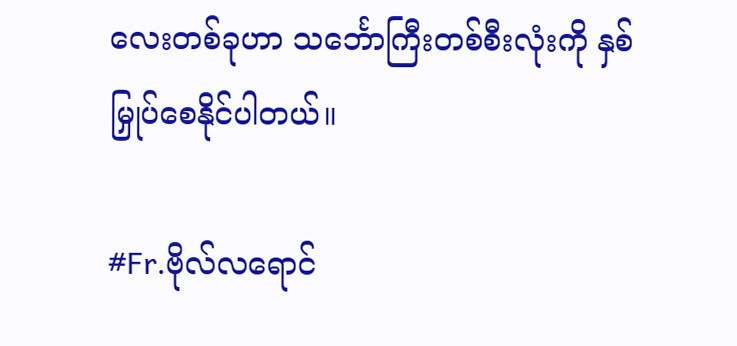လေးတစ်ခုဟာ သင်္ဘောကြီးတစ်စီးလုံးကို နှစ်မြှုပ်စေနိုင်ပါတယ်။

#Fr.ဗိုလ်လရောင်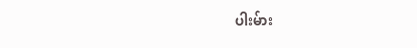ပါးမ်ား